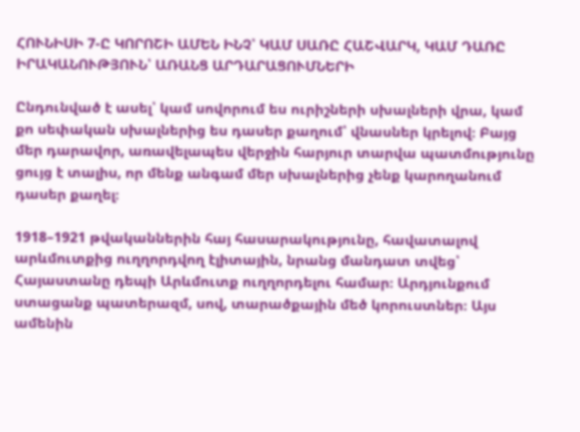ՀՈՒՆԻՍԻ 7-Ը ԿՈՐՈՇԻ ԱՄԵՆ ԻՆՉ՝ ԿԱՄ ՍԱՌԸ ՀԱՇՎԱՐԿ, ԿԱՄ ԴԱՌԸ ԻՐԱԿԱՆՈՒԹՅՈՒՆ՝ ԱՌԱՆՑ ԱՐԴԱՐԱՑՈՒՄՆԵՐԻ

Ընդունված է ասել՝ կամ սովորում ես ուրիշների սխալների վրա, կամ քո սեփական սխալներից ես դասեր քաղում՝ վնասներ կրելով։ Բայց մեր դարավոր, առավելապես վերջին հարյուր տարվա պատմությունը ցույց է տալիս, որ մենք անգամ մեր սխալներից չենք կարողանում դասեր քաղել։

1918–1921 թվականներին հայ հասարակությունը, հավատալով արևմուտքից ուղղորդվող էլիտային, նրանց մանդատ տվեց՝ Հայաստանը դեպի Արևմուտք ուղղորդելու համար։ Արդյունքում ստացանք պատերազմ, սով, տարածքային մեծ կորուստներ։ Այս ամենին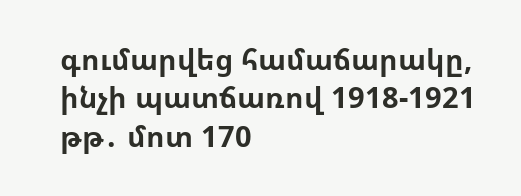գումարվեց համաճարակը, ինչի պատճառով 1918-1921 թթ․ մոտ 170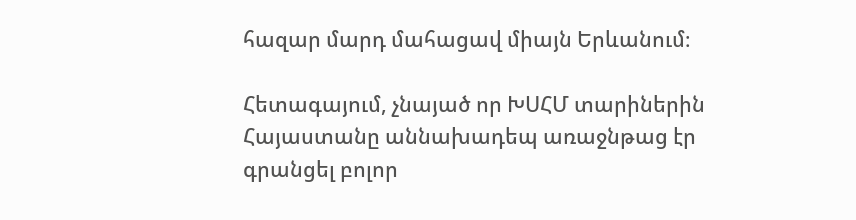հազար մարդ մահացավ միայն Երևանում։

Հետագայում, չնայած որ ԽՍՀՄ տարիներին Հայաստանը աննախադեպ առաջնթաց էր գրանցել բոլոր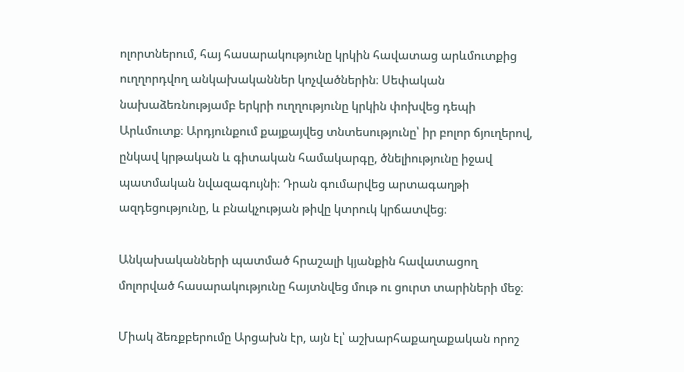ոլորտներում, հայ հասարակությունը կրկին հավատաց արևմուտքից ուղղորդվող անկախականներ կոչվածներին։ Սեփական նախաձեռնությամբ երկրի ուղղությունը կրկին փոխվեց դեպի Արևմուտք։ Արդյունքում քայքայվեց տնտեսությունը՝ իր բոլոր ճյուղերով, ընկավ կրթական և գիտական համակարգը, ծնելիությունը իջավ պատմական նվազագույնի։ Դրան գումարվեց արտագաղթի ազդեցությունը, և բնակչության թիվը կտրուկ կրճատվեց։

Անկախականների պատմած հրաշալի կյանքին հավատացող մոլորված հասարակությունը հայտնվեց մութ ու ցուրտ տարիների մեջ։

Միակ ձեռքբերումը Արցախն էր, այն էլ՝ աշխարհաքաղաքական որոշ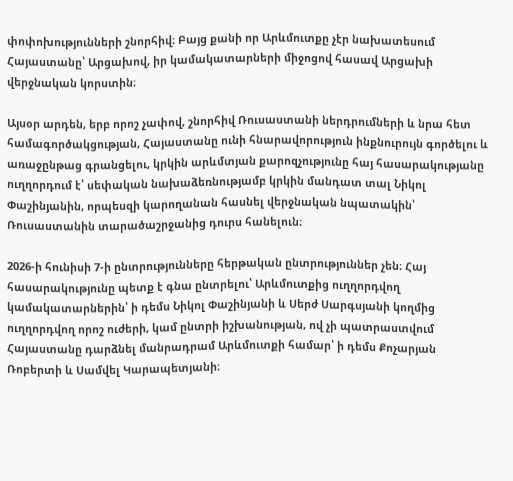փոփոխությունների շնորհիվ։ Բայց քանի որ Արևմուտքը չէր նախատեսում Հայաստանը՝ Արցախով, իր կամակատարների միջոցով հասավ Արցախի վերջնական կորստին։

Այսօր արդեն, երբ որոշ չափով, շնորհիվ Ռուսաստանի ներդրումների և նրա հետ համագործակցության, Հայաստանը ունի հնարավորություն ինքնուրույն գործելու և առաջընթաց գրանցելու, կրկին արևմտյան քարոզչությունը հայ հասարակությանը ուղղորդում է՝ սեփական նախաձեռնությամբ կրկին մանդատ տալ Նիկոլ Փաշինյանին, որպեսզի կարողանան հասնել վերջնական նպատակին՝ Ռուսաստանին տարածաշրջանից դուրս հանելուն։

2026-ի հունիսի 7-ի ընտրությունները հերթական ընտրություններ չեն։ Հայ հասարակությունը պետք է գնա ընտրելու՝ Արևմուտքից ուղղորդվող կամակատարներին՝ ի դեմս Նիկոլ Փաշինյանի և Սերժ Սարգսյանի կողմից ուղղորդվող որոշ ուժերի, կամ ընտրի իշխանության, ով չի պատրաստվում Հայաստանը դարձնել մանրադրամ Արևմուտքի համար՝ ի դեմս Քոչարյան Ռոբերտի և Սամվել Կարապետյանի։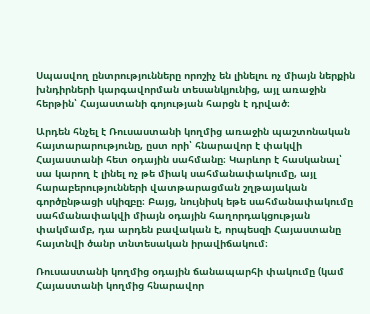Սպասվող ընտրությունները որոշիչ են լինելու ոչ միայն ներքին խնդիրների կարգավորման տեսանկյունից, այլ առաջին հերթին՝ Հայաստանի գոյության հարցն է դրված։

Արդեն հնչել է Ռուսաստանի կողմից առաջին պաշտոնական հայտարարությունը, ըստ որի՝ հնարավոր է փակվի Հայաստանի հետ օդային սահմանը։ Կարևոր է հասկանալ՝ սա կարող է լինել ոչ թե միակ սահմանափակումը, այլ հարաբերությունների վատթարացման շղթայական գործընթացի սկիզբը։ Բայց, նույնիսկ եթե սահմանափակումը սահմանափակվի միայն օդային հաղորդակցության փակմամբ, դա արդեն բավական է, որպեսզի Հայաստանը հայտնվի ծանր տնտեսական իրավիճակում։

Ռուսաստանի կողմից օդային ճանապարհի փակումը (կամ Հայաստանի կողմից հնարավոր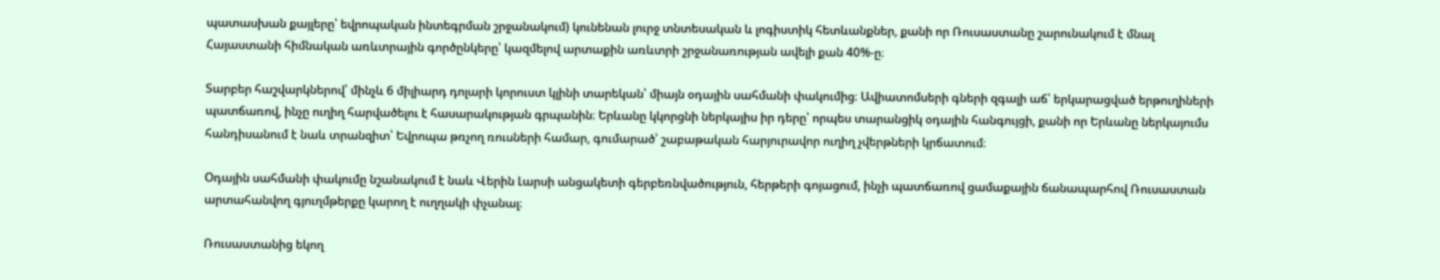պատասխան քայլերը՝ եվրոպական ինտեգրման շրջանակում) կունենան լուրջ տնտեսական և լոգիստիկ հետևանքներ, քանի որ Ռուսաստանը շարունակում է մնալ Հայաստանի հիմնական առևտրային գործընկերը՝ կազմելով արտաքին առևտրի շրջանառության ավելի քան 40%-ը։

Տարբեր հաշվարկներով՝ մինչև 6 միլիարդ դոլարի կորուստ կլինի տարեկան՝ միայն օդային սահմանի փակումից։ Ավիատոմսերի գների զգալի աճ՝ երկարացված երթուղիների պատճառով, ինչը ուղիղ հարվածելու է հասարակության գրպանին։ Երևանը կկորցնի ներկայիս իր դերը՝ որպես տարանցիկ օդային հանգույցի, քանի որ Երևանը ներկայումս հանդիսանում է նաև տրանզիտ՝ Եվրոպա թռչող ռուսների համար, գումարած՝ շաբաթական հարյուրավոր ուղիղ չվերթների կրճատում։

Օդային սահմանի փակումը նշանակում է նաև Վերին Լարսի անցակետի գերբեռնվածություն, հերթերի գոյացում, ինչի պատճառով ցամաքային ճանապարհով Ռուսաստան արտահանվող գյուղմթերքը կարող է ուղղակի փչանալ։

Ռուսաստանից եկող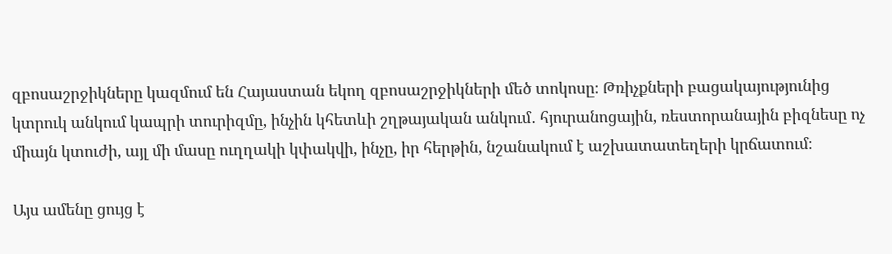զբոսաշրջիկները կազմում են Հայաստան եկող զբոսաշրջիկների մեծ տոկոսը։ Թռիչքների բացակայությունից կտրուկ անկում կապրի տուրիզմը, ինչին կհետևի շղթայական անկում․ հյուրանոցային, ռեստորանային բիզնեսը ոչ միայն կտուժի, այլ մի մասը ուղղակի կփակվի, ինչը, իր հերթին, նշանակում է աշխատատեղերի կրճատում։

Այս ամենը ցույց է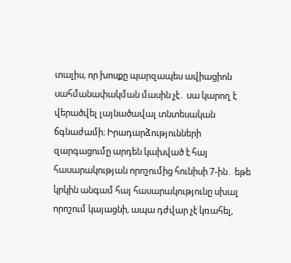տալիս, որ խոսքը պարզապես ավիացիոն սահմանափակման մասին չէ․ սա կարող է վերածվել լայնածավալ տնտեսական ճգնաժամի։ Իրադարձությունների զարգացումը արդեն կախված է հայ հասարակության որոշումից հունիսի 7-ին․ եթե կրկին անգամ հայ հասարակությունը սխալ որոշում կայացնի, ապա դժվար չէ կռահել,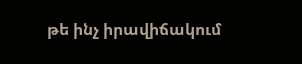թե ինչ իրավիճակում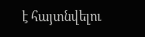է հայտնվելու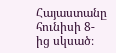Հայաստանը հունիսի 8-ից սկսած։